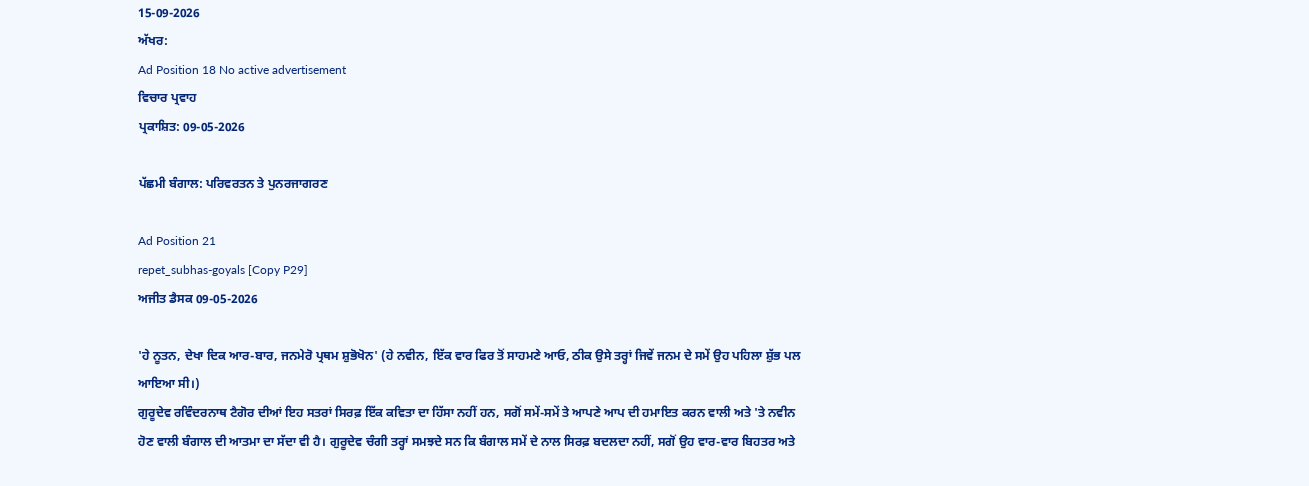15-09-2026
ਅੱਖਰ:
Ad Position 18 No active advertisement
ਵਿਚਾਰ ਪ੍ਰਵਾਹ
ਪ੍ਰਕਾਸ਼ਿਤ: 09-05-2026

ਪੱਛਮੀ ਬੰਗਾਲ: ਪਰਿਵਰਤਨ ਤੇ ਪੁਨਰਜਾਗਰਣ

Ad Position 21
repet_subhas-goyals [Copy P29]
ਅਜੀਤ ਡੈਸਕ 09-05-2026

'ਹੇ ਨੂਤਨ, ਦੇਖਾ ਦਿਕ ਆਰ-ਬਾਰ, ਜਨਮੇਰੋ ਪ੍ਰਥਮ ਸ਼ੁਭੋਖੋਨ' (ਹੇ ਨਵੀਨ, ਇੱਕ ਵਾਰ ਫਿਰ ਤੋਂ ਸਾਹਮਣੇ ਆਓ, ਠੀਕ ਉਸੇ ਤਰ੍ਹਾਂ ਜਿਵੇਂ ਜਨਮ ਦੇ ਸਮੇਂ ਉਹ ਪਹਿਲਾ ਸ਼ੁੱਭ ਪਲ ਆਇਆ ਸੀ।)
ਗੁਰੂਦੇਵ ਰਵਿੰਦਰਨਾਥ ਟੈਗੋਰ ਦੀਆਂ ਇਹ ਸਤਰਾਂ ਸਿਰਫ਼ ਇੱਕ ਕਵਿਤਾ ਦਾ ਹਿੱਸਾ ਨਹੀਂ ਹਨ, ਸਗੋਂ ਸਮੇਂ-ਸਮੇਂ ਤੇ ਆਪਣੇ ਆਪ ਦੀ ਹਮਾਇਤ ਕਰਨ ਵਾਲੀ ਅਤੇ 'ਤੇ ਨਵੀਨ ਹੋਣ ਵਾਲੀ ਬੰਗਾਲ ਦੀ ਆਤਮਾ ਦਾ ਸੱਦਾ ਵੀ ਹੈ। ਗੁਰੂਦੇਵ ਚੰਗੀ ਤਰ੍ਹਾਂ ਸਮਝਦੇ ਸਨ ਕਿ ਬੰਗਾਲ ਸਮੇਂ ਦੇ ਨਾਲ ਸਿਰਫ਼ ਬਦਲਦਾ ਨਹੀਂ, ਸਗੋਂ ਉਹ ਵਾਰ-ਵਾਰ ਬਿਹਤਰ ਅਤੇ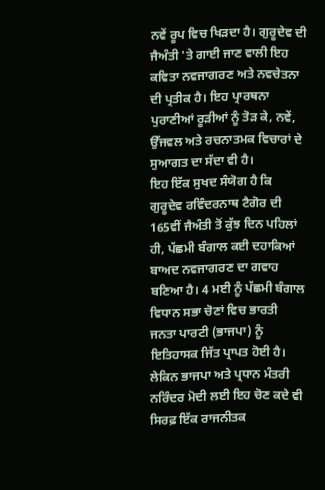ਨਵੇਂ ਰੂਪ ਵਿਚ ਖਿੜਦਾ ਹੈ। ਗੁਰੂਦੇਵ ਦੀ ਜੈਅੰਤੀ 'ਤੇ ਗਾਈ ਜਾਣ ਵਾਲੀ ਇਹ ਕਵਿਤਾ ਨਵਜਾਗਰਣ ਅਤੇ ਨਵਚੇਤਨਾ ਦੀ ਪ੍ਰਤੀਕ ਹੈ। ਇਹ ਪ੍ਰਾਰਥਨਾ ਪੁਰਾਣੀਆਂ ਰੂੜੀਆਂ ਨੂੰ ਤੋੜ ਕੇ, ਨਵੇਂ, ਉੱਜਵਲ ਅਤੇ ਰਚਨਾਤਮਕ ਵਿਚਾਰਾਂ ਦੇ ਸੁਆਗਤ ਦਾ ਸੱਦਾ ਵੀ ਹੈ।
ਇਹ ਇੱਕ ਸੁਖਦ ਸੰਯੋਗ ਹੈ ਕਿ ਗੁਰੂਦੇਵ ਰਵਿੰਦਰਨਾਥ ਟੈਗੋਰ ਦੀ 165ਵੀਂ ਜੈਅੰਤੀ ਤੋਂ ਕੁੱਝ ਦਿਨ ਪਹਿਲਾਂ ਹੀ, ਪੱਛਮੀ ਬੰਗਾਲ ਕਈ ਦਹਾਕਿਆਂ ਬਾਅਦ ਨਵਜਾਗਰਣ ਦਾ ਗਵਾਹ ਬਣਿਆ ਹੈ। 4 ਮਈ ਨੂੰ ਪੱਛਮੀ ਬੰਗਾਲ ਵਿਧਾਨ ਸਭਾ ਚੋਣਾਂ ਵਿਚ ਭਾਰਤੀ ਜਨਤਾ ਪਾਰਟੀ (ਭਾਜਪਾ) ਨੂੰ ਇਤਿਹਾਸਕ ਜਿੱਤ ਪ੍ਰਾਪਤ ਹੋਈ ਹੈ। ਲੇਕਿਨ ਭਾਜਪਾ ਅਤੇ ਪ੍ਰਧਾਨ ਮੰਤਰੀ ਨਰਿੰਦਰ ਮੋਦੀ ਲਈ ਇਹ ਚੋਣ ਕਦੇ ਵੀ ਸਿਰਫ਼ ਇੱਕ ਰਾਜਨੀਤਕ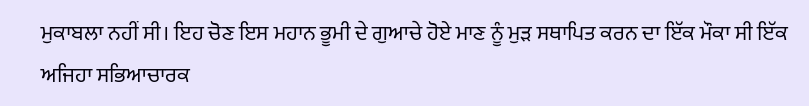ਮੁਕਾਬਲਾ ਨਹੀਂ ਸੀ। ਇਹ ਚੋਣ ਇਸ ਮਹਾਨ ਭੂਮੀ ਦੇ ਗੁਆਚੇ ਹੋਏ ਮਾਣ ਨੂੰ ਮੁੜ ਸਥਾਪਿਤ ਕਰਨ ਦਾ ਇੱਕ ਮੌਕਾ ਸੀ ਇੱਕ ਅਜਿਹਾ ਸਭਿਆਚਾਰਕ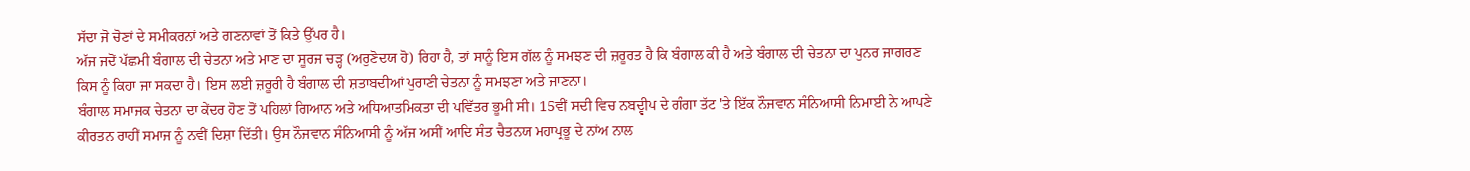ਸੱਦਾ ਜੋ ਚੋਣਾਂ ਦੇ ਸਮੀਕਰਨਾਂ ਅਤੇ ਗਣਨਾਵਾਂ ਤੋਂ ਕਿਤੇ ਉੱਪਰ ਹੈ।
ਅੱਜ ਜਦੋਂ ਪੱਛਮੀ ਬੰਗਾਲ ਦੀ ਚੇਤਨਾ ਅਤੇ ਮਾਣ ਦਾ ਸੂਰਜ ਚੜ੍ਹ (ਅਰੁਣੋਦਯ ਹੋ) ਰਿਹਾ ਹੈ, ਤਾਂ ਸਾਨੂੰ ਇਸ ਗੱਲ ਨੂੰ ਸਮਝਣ ਦੀ ਜ਼ਰੂਰਤ ਹੈ ਕਿ ਬੰਗਾਲ ਕੀ ਹੈ ਅਤੇ ਬੰਗਾਲ ਦੀ ਚੇਤਨਾ ਦਾ ਪੁਨਰ ਜਾਗਰਣ ਕਿਸ ਨੂੰ ਕਿਹਾ ਜਾ ਸਕਦਾ ਹੈ। ਇਸ ਲਈ ਜ਼ਰੂਰੀ ਹੈ ਬੰਗਾਲ ਦੀ ਸ਼ਤਾਬਦੀਆਂ ਪੁਰਾਣੀ ਚੇਤਨਾ ਨੂੰ ਸਮਝਣਾ ਅਤੇ ਜਾਣਨਾ।
ਬੰਗਾਲ ਸਮਾਜਕ ਚੇਤਨਾ ਦਾ ਕੇਂਦਰ ਹੋਣ ਤੋਂ ਪਹਿਲਾਂ ਗਿਆਨ ਅਤੇ ਅਧਿਆਤਮਿਕਤਾ ਦੀ ਪਵਿੱਤਰ ਭੂਮੀ ਸੀ। 15ਵੀਂ ਸਦੀ ਵਿਚ ਨਬਦ੍ਵੀਪ ਦੇ ਗੰਗਾ ਤੱਟ 'ਤੇ ਇੱਕ ਨੌਜਵਾਨ ਸੰਨਿਆਸੀ ਨਿਮਾਈ ਨੇ ਆਪਣੇ ਕੀਰਤਨ ਰਾਹੀਂ ਸਮਾਜ ਨੂੰ ਨਵੀਂ ਦਿਸ਼ਾ ਦਿੱਤੀ। ਉਸ ਨੌਜਵਾਨ ਸੰਨਿਆਸੀ ਨੂੰ ਅੱਜ ਅਸੀਂ ਆਦਿ ਸੰਤ ਚੈਤਨਯ ਮਹਾਪ੍ਰਭੂ ਦੇ ਨਾਂਅ ਨਾਲ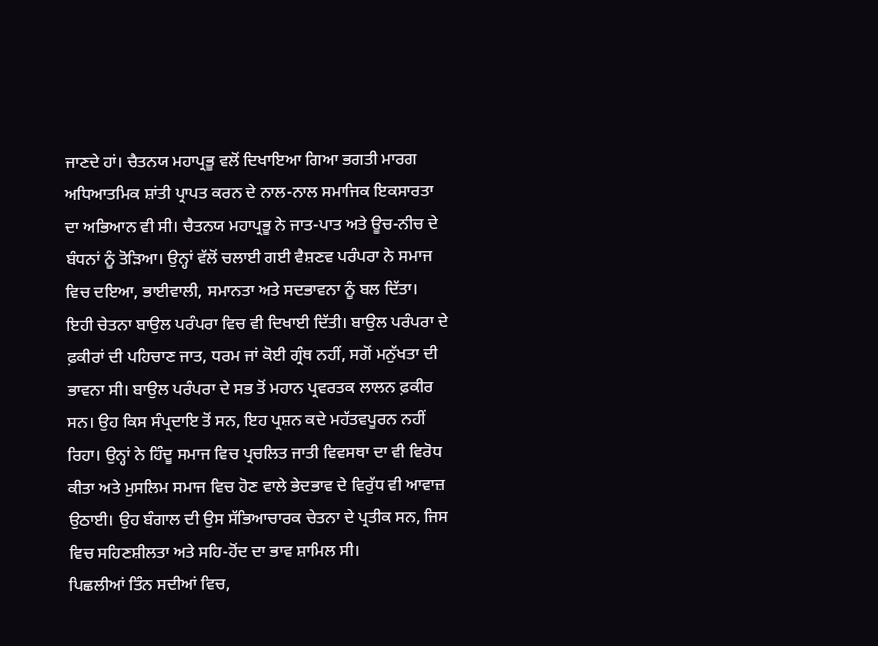ਜਾਣਦੇ ਹਾਂ। ਚੈਤਨਯ ਮਹਾਪ੍ਰਭੂ ਵਲੋਂ ਦਿਖਾਇਆ ਗਿਆ ਭਗਤੀ ਮਾਰਗ ਅਧਿਆਤਮਿਕ ਸ਼ਾਂਤੀ ਪ੍ਰਾਪਤ ਕਰਨ ਦੇ ਨਾਲ-ਨਾਲ ਸਮਾਜਿਕ ਇਕਸਾਰਤਾ ਦਾ ਅਭਿਆਨ ਵੀ ਸੀ। ਚੈਤਨਯ ਮਹਾਪ੍ਰਭੂ ਨੇ ਜਾਤ-ਪਾਤ ਅਤੇ ਊਚ-ਨੀਚ ਦੇ ਬੰਧਨਾਂ ਨੂੰ ਤੋੜਿਆ। ਉਨ੍ਹਾਂ ਵੱਲੋਂ ਚਲਾਈ ਗਈ ਵੈਸ਼ਣਵ ਪਰੰਪਰਾ ਨੇ ਸਮਾਜ ਵਿਚ ਦਇਆ, ਭਾਈਵਾਲੀ, ਸਮਾਨਤਾ ਅਤੇ ਸਦਭਾਵਨਾ ਨੂੰ ਬਲ ਦਿੱਤਾ।
ਇਹੀ ਚੇਤਨਾ ਬਾਉਲ ਪਰੰਪਰਾ ਵਿਚ ਵੀ ਦਿਖਾਈ ਦਿੱਤੀ। ਬਾਉਲ ਪਰੰਪਰਾ ਦੇ ਫ਼ਕੀਰਾਂ ਦੀ ਪਹਿਚਾਣ ਜਾਤ, ਧਰਮ ਜਾਂ ਕੋਈ ਗ੍ਰੰਥ ਨਹੀਂ, ਸਗੋਂ ਮਨੁੱਖਤਾ ਦੀ ਭਾਵਨਾ ਸੀ। ਬਾਉਲ ਪਰੰਪਰਾ ਦੇ ਸਭ ਤੋਂ ਮਹਾਨ ਪ੍ਰਵਰਤਕ ਲਾਲਨ ਫ਼ਕੀਰ ਸਨ। ਉਹ ਕਿਸ ਸੰਪ੍ਰਦਾਇ ਤੋਂ ਸਨ, ਇਹ ਪ੍ਰਸ਼ਨ ਕਦੇ ਮਹੱਤਵਪੂਰਨ ਨਹੀਂ ਰਿਹਾ। ਉਨ੍ਹਾਂ ਨੇ ਹਿੰਦੂ ਸਮਾਜ ਵਿਚ ਪ੍ਰਚਲਿਤ ਜਾਤੀ ਵਿਵਸਥਾ ਦਾ ਵੀ ਵਿਰੋਧ ਕੀਤਾ ਅਤੇ ਮੁਸਲਿਮ ਸਮਾਜ ਵਿਚ ਹੋਣ ਵਾਲੇ ਭੇਦਭਾਵ ਦੇ ਵਿਰੁੱਧ ਵੀ ਆਵਾਜ਼ ਉਠਾਈ। ਉਹ ਬੰਗਾਲ ਦੀ ਉਸ ਸੱਭਿਆਚਾਰਕ ਚੇਤਨਾ ਦੇ ਪ੍ਰਤੀਕ ਸਨ, ਜਿਸ ਵਿਚ ਸਹਿਣਸ਼ੀਲਤਾ ਅਤੇ ਸਹਿ-ਹੋਂਦ ਦਾ ਭਾਵ ਸ਼ਾਮਿਲ ਸੀ।
ਪਿਛਲੀਆਂ ਤਿੰਨ ਸਦੀਆਂ ਵਿਚ,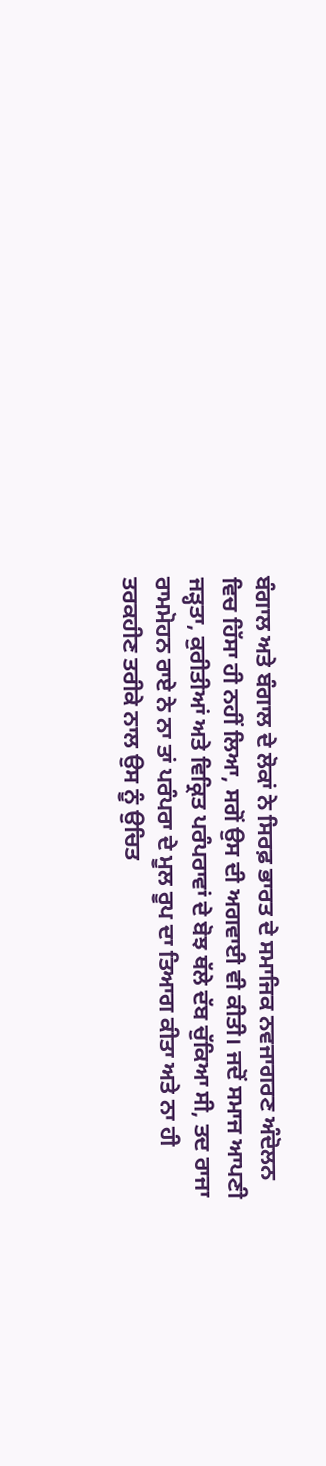ਬੰਗਾਲ ਅਤੇ ਬੰਗਾਲ ਦੇ ਲੋਕਾਂ ਨੇ ਸਿਰਫ਼ ਭਾਰਤ ਦੇ ਸਮਾਜਿਕ ਨਵਜਾਗਰਣ ਅੰਦੋਲਨ ਵਿਚ ਹਿੱਸਾ ਹੀ ਨਹੀਂ ਲਿਆ, ਸਗੋਂ ਉਸ ਦੀ ਅਗਵਾਈ ਵੀ ਕੀਤੀ। ਜਦੋਂ ਸਮਾਜ ਆਪਣੀ ਜੜ੍ਹਤਾ, ਕੁਰੀਤੀਆਂ ਅਤੇ ਵਿਕ੍ਰਿਤ ਪਰੰਪਰਾਵਾਂ ਦੇ ਬੋਝ ਥੱਲੇ ਦੱਬ ਚੁੱਕਿਆ ਸੀ, ਤਦ ਰਾਜਾ ਰਾਮਮੋਹਨ ਰਾਏ ਨੇ ਨਾ ਤਾਂ ਪਰੰਪਰਾ ਦੇ ਮੂਲ ਰੂਪ ਦਾ ਤਿਆਗ ਕੀਤਾ ਅਤੇ ਨਾ ਹੀ ਤਰਕਹੀਣ ਤਰੀਕੇ ਨਾਲ ਉਸ ਨੂੰ ਉਚਿਤ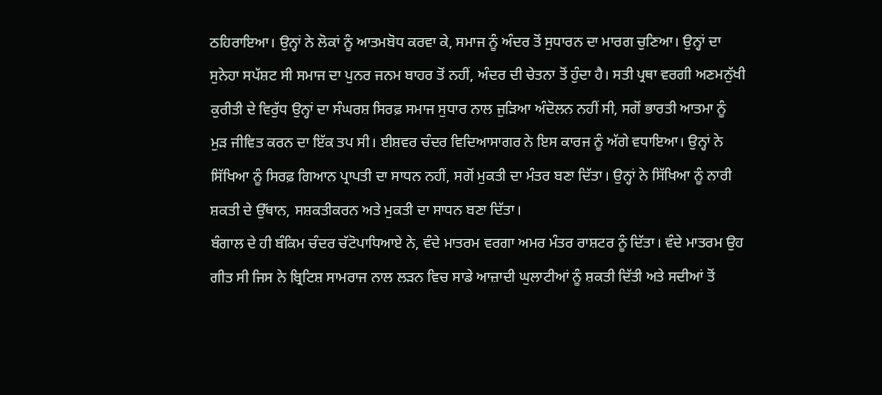ਠਹਿਰਾਇਆ। ਉਨ੍ਹਾਂ ਨੇ ਲੋਕਾਂ ਨੂੰ ਆਤਮਬੋਧ ਕਰਵਾ ਕੇ, ਸਮਾਜ ਨੂੰ ਅੰਦਰ ਤੋਂ ਸੁਧਾਰਨ ਦਾ ਮਾਰਗ ਚੁਣਿਆ। ਉਨ੍ਹਾਂ ਦਾ ਸੁਨੇਹਾ ਸਪੱਸ਼ਟ ਸੀ ਸਮਾਜ ਦਾ ਪੁਨਰ ਜਨਮ ਬਾਹਰ ਤੋਂ ਨਹੀਂ, ਅੰਦਰ ਦੀ ਚੇਤਨਾ ਤੋਂ ਹੁੰਦਾ ਹੈ। ਸਤੀ ਪ੍ਰਥਾ ਵਰਗੀ ਅਣਮਨੁੱਖੀ ਕੁਰੀਤੀ ਦੇ ਵਿਰੁੱਧ ਉਨ੍ਹਾਂ ਦਾ ਸੰਘਰਸ਼ ਸਿਰਫ਼ ਸਮਾਜ ਸੁਧਾਰ ਨਾਲ ਜੁੜਿਆ ਅੰਦੋਲਨ ਨਹੀਂ ਸੀ, ਸਗੋਂ ਭਾਰਤੀ ਆਤਮਾ ਨੂੰ ਮੁੜ ਜੀਵਿਤ ਕਰਨ ਦਾ ਇੱਕ ਤਪ ਸੀ। ਈਸ਼ਵਰ ਚੰਦਰ ਵਿਦਿਆਸਾਗਰ ਨੇ ਇਸ ਕਾਰਜ ਨੂੰ ਅੱਗੇ ਵਧਾਇਆ। ਉਨ੍ਹਾਂ ਨੇ ਸਿੱਖਿਆ ਨੂੰ ਸਿਰਫ਼ ਗਿਆਨ ਪ੍ਰਾਪਤੀ ਦਾ ਸਾਧਨ ਨਹੀਂ, ਸਗੋਂ ਮੁਕਤੀ ਦਾ ਮੰਤਰ ਬਣਾ ਦਿੱਤਾ। ਉਨ੍ਹਾਂ ਨੇ ਸਿੱਖਿਆ ਨੂੰ ਨਾਰੀ ਸ਼ਕਤੀ ਦੇ ਉੱਥਾਨ, ਸਸ਼ਕਤੀਕਰਨ ਅਤੇ ਮੁਕਤੀ ਦਾ ਸਾਧਨ ਬਣਾ ਦਿੱਤਾ।
ਬੰਗਾਲ ਦੇ ਹੀ ਬੰਕਿਮ ਚੰਦਰ ਚੱਟੋਪਾਧਿਆਏ ਨੇ, ਵੰਦੇ ਮਾਤਰਮ ਵਰਗਾ ਅਮਰ ਮੰਤਰ ਰਾਸ਼ਟਰ ਨੂੰ ਦਿੱਤਾ। ਵੰਦੇ ਮਾਤਰਮ ਉਹ ਗੀਤ ਸੀ ਜਿਸ ਨੇ ਬ੍ਰਿਟਿਸ਼ ਸਾਮਰਾਜ ਨਾਲ ਲੜਨ ਵਿਚ ਸਾਡੇ ਆਜ਼ਾਦੀ ਘੁਲਾਟੀਆਂ ਨੂੰ ਸ਼ਕਤੀ ਦਿੱਤੀ ਅਤੇ ਸਦੀਆਂ ਤੋਂ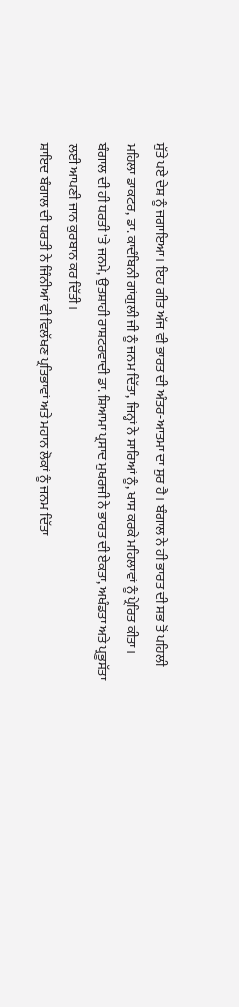ਸੁੱਤੇ ਪਏ ਦੇਸ਼ ਨੂੰ ਜਗਾਇਆ। ਇਹ ਗੀਤ ਅੱਜ ਵੀ ਭਾਰਤ ਦੀ ਅੰਤਰ-ਆਤਮਾ ਦਾ ਸੁਰ ਹੈ। ਬੰਗਾਲ ਨੇ ਹੀ ਭਾਰਤ ਦੀ ਸਭ ਤੋਂ ਪਹਿਲੀ ਮਹਿਲਾ ਡਾਕਟਰ, ਡਾ. ਕਾਦੰਬਿਨੀ ਗਾਂਗੁਲੀ ਜੀ ਨੂੰ ਜਨਮ ਦਿੱਤਾ, ਜਿਨ੍ਹਾਂ ਨੇ ਸਾਰਿਆਂ ਨੂੰ, ਖਾਸ ਕਰਕੇ ਮਹਿਲਾਵਾਂ ਨੂੰ ਪ੍ਰੇਰਿਤ ਕੀਤਾ। ਬੰਗਾਲ ਦੀ ਹੀ ਧਰਤੀ 'ਤੇ ਜਨਮੇ, ਉਤਸ਼ਾਹੀ ਰਾਸ਼ਟਰਵਾਦੀ ਡਾ. ਸ਼ਿਆਮਾ ਪ੍ਰਸਾਦ ਮੁਖਰਜੀ ਨੇ ਭਾਰਤ ਦੀ ਏਕਤਾ, ਅਖੰਡਤਾ ਅਤੇ ਪ੍ਰਭੂਸੱਤਾ ਲਈ ਆਪਣੀ ਜਾਨ ਕੁਰਬਾਨ ਕਰ ਦਿੱਤੀ।
ਸ਼ਾਇਦ ਬੰਗਾਲ ਦੀ ਧਰਤੀ ਨੇ ਜਿੰਨੀਆਂ ਵੀ ਵਿਲੱਖਣ ਪ੍ਰਤਿਭਾਵਾਂ ਅਤੇ ਮਹਾਨ ਲੋਕਾਂ ਨੂੰ ਜਨਮ ਦਿੱਤਾ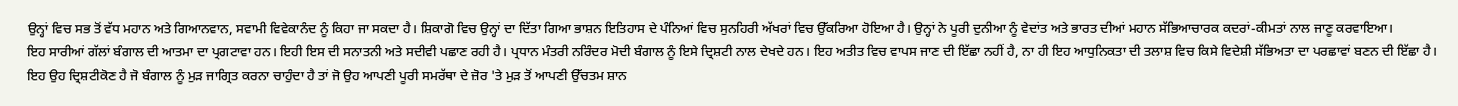ਉਨ੍ਹਾਂ ਵਿਚ ਸਭ ਤੋਂ ਵੱਧ ਮਹਾਨ ਅਤੇ ਗਿਆਨਵਾਨ, ਸਵਾਮੀ ਵਿਵੇਕਾਨੰਦ ਨੂੰ ਕਿਹਾ ਜਾ ਸਕਦਾ ਹੈ। ਸ਼ਿਕਾਗੋ ਵਿਚ ਉਨ੍ਹਾਂ ਦਾ ਦਿੱਤਾ ਗਿਆ ਭਾਸ਼ਨ ਇਤਿਹਾਸ ਦੇ ਪੰਨਿਆਂ ਵਿਚ ਸੁਨਹਿਰੀ ਅੱਖਰਾਂ ਵਿਚ ਉੱਕਰਿਆ ਹੋਇਆ ਹੈ। ਉਨ੍ਹਾਂ ਨੇ ਪੂਰੀ ਦੁਨੀਆ ਨੂੰ ਵੇਦਾਂਤ ਅਤੇ ਭਾਰਤ ਦੀਆਂ ਮਹਾਨ ਸੱਭਿਆਚਾਰਕ ਕਦਰਾਂ-ਕੀਮਤਾਂ ਨਾਲ ਜਾਣੂ ਕਰਵਾਇਆ।
ਇਹ ਸਾਰੀਆਂ ਗੱਲਾਂ ਬੰਗਾਲ ਦੀ ਆਤਮਾ ਦਾ ਪ੍ਰਗਟਾਵਾ ਹਨ। ਇਹੀ ਇਸ ਦੀ ਸਨਾਤਨੀ ਅਤੇ ਸਦੀਵੀ ਪਛਾਣ ਰਹੀ ਹੈ। ਪ੍ਰਧਾਨ ਮੰਤਰੀ ਨਰਿੰਦਰ ਮੋਦੀ ਬੰਗਾਲ ਨੂੰ ਇਸੇ ਦ੍ਰਿਸ਼ਟੀ ਨਾਲ ਦੇਖਦੇ ਹਨ। ਇਹ ਅਤੀਤ ਵਿਚ ਵਾਪਸ ਜਾਣ ਦੀ ਇੱਛਾ ਨਹੀਂ ਹੈ, ਨਾ ਹੀ ਇਹ ਆਧੁਨਿਕਤਾ ਦੀ ਤਲਾਸ਼ ਵਿਚ ਕਿਸੇ ਵਿਦੇਸ਼ੀ ਸੱਭਿਅਤਾ ਦਾ ਪਰਛਾਵਾਂ ਬਣਨ ਦੀ ਇੱਛਾ ਹੈ। ਇਹ ਉਹ ਦ੍ਰਿਸ਼ਟੀਕੋਣ ਹੈ ਜੋ ਬੰਗਾਲ ਨੂੰ ਮੁੜ ਜਾਗ੍ਰਿਤ ਕਰਨਾ ਚਾਹੁੰਦਾ ਹੈ ਤਾਂ ਜੋ ਉਹ ਆਪਣੀ ਪੂਰੀ ਸਮਰੱਥਾ ਦੇ ਜ਼ੋਰ 'ਤੇ ਮੁੜ ਤੋਂ ਆਪਣੀ ਉੱਚਤਮ ਸ਼ਾਨ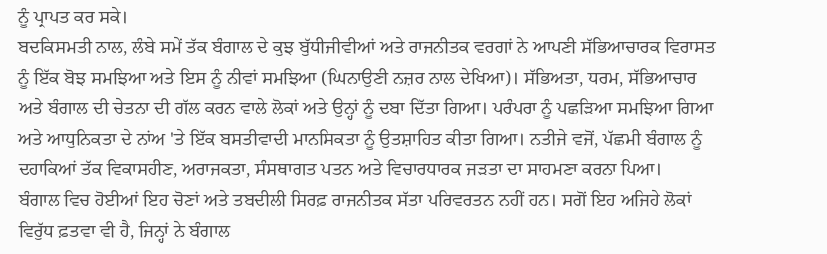ਨੂੰ ਪ੍ਰਾਪਤ ਕਰ ਸਕੇ।
ਬਦਕਿਸਮਤੀ ਨਾਲ, ਲੰਬੇ ਸਮੇਂ ਤੱਕ ਬੰਗਾਲ ਦੇ ਕੁਝ ਬੁੱਧੀਜੀਵੀਆਂ ਅਤੇ ਰਾਜਨੀਤਕ ਵਰਗਾਂ ਨੇ ਆਪਣੀ ਸੱਭਿਆਚਾਰਕ ਵਿਰਾਸਤ ਨੂੰ ਇੱਕ ਬੋਝ ਸਮਝਿਆ ਅਤੇ ਇਸ ਨੂੰ ਨੀਵਾਂ ਸਮਝਿਆ (ਘਿਨਾਉਣੀ ਨਜ਼ਰ ਨਾਲ ਦੇਖਿਆ)। ਸੱਭਿਅਤਾ, ਧਰਮ, ਸੱਭਿਆਚਾਰ ਅਤੇ ਬੰਗਾਲ ਦੀ ਚੇਤਨਾ ਦੀ ਗੱਲ ਕਰਨ ਵਾਲੇ ਲੋਕਾਂ ਅਤੇ ਉਨ੍ਹਾਂ ਨੂੰ ਦਬਾ ਦਿੱਤਾ ਗਿਆ। ਪਰੰਪਰਾ ਨੂੰ ਪਛੜਿਆ ਸਮਝਿਆ ਗਿਆ ਅਤੇ ਆਧੁਨਿਕਤਾ ਦੇ ਨਾਂਅ 'ਤੇ ਇੱਕ ਬਸਤੀਵਾਦੀ ਮਾਨਸਿਕਤਾ ਨੂੰ ਉਤਸ਼ਾਹਿਤ ਕੀਤਾ ਗਿਆ। ਨਤੀਜੇ ਵਜੋਂ, ਪੱਛਮੀ ਬੰਗਾਲ ਨੂੰ ਦਹਾਕਿਆਂ ਤੱਕ ਵਿਕਾਸਹੀਣ, ਅਰਾਜਕਤਾ, ਸੰਸਥਾਗਤ ਪਤਨ ਅਤੇ ਵਿਚਾਰਧਾਰਕ ਜੜਤਾ ਦਾ ਸਾਹਮਣਾ ਕਰਨਾ ਪਿਆ।
ਬੰਗਾਲ ਵਿਚ ਹੋਈਆਂ ਇਹ ਚੋਣਾਂ ਅਤੇ ਤਬਦੀਲੀ ਸਿਰਫ਼ ਰਾਜਨੀਤਕ ਸੱਤਾ ਪਰਿਵਰਤਨ ਨਹੀਂ ਹਨ। ਸਗੋਂ ਇਹ ਅਜਿਹੇ ਲੋਕਾਂ ਵਿਰੁੱਧ ਫ਼ਤਵਾ ਵੀ ਹੈ, ਜਿਨ੍ਹਾਂ ਨੇ ਬੰਗਾਲ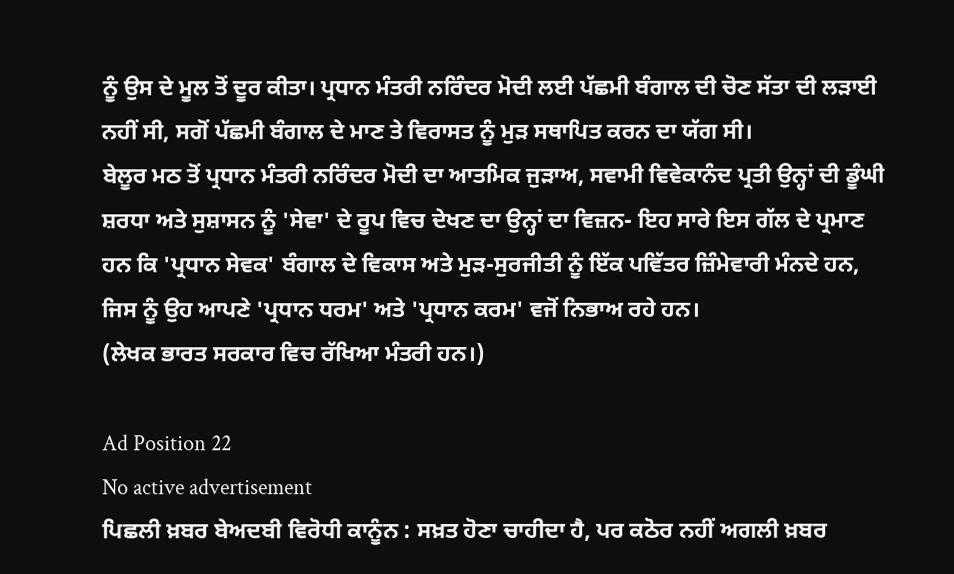ਨੂੰ ਉਸ ਦੇ ਮੂਲ ਤੋਂ ਦੂਰ ਕੀਤਾ। ਪ੍ਰਧਾਨ ਮੰਤਰੀ ਨਰਿੰਦਰ ਮੋਦੀ ਲਈ ਪੱਛਮੀ ਬੰਗਾਲ ਦੀ ਚੋਣ ਸੱਤਾ ਦੀ ਲੜਾਈ ਨਹੀਂ ਸੀ, ਸਗੋਂ ਪੱਛਮੀ ਬੰਗਾਲ ਦੇ ਮਾਣ ਤੇ ਵਿਰਾਸਤ ਨੂੰ ਮੁੜ ਸਥਾਪਿਤ ਕਰਨ ਦਾ ਯੱਗ ਸੀ।
ਬੇਲੂਰ ਮਠ ਤੋਂ ਪ੍ਰਧਾਨ ਮੰਤਰੀ ਨਰਿੰਦਰ ਮੋਦੀ ਦਾ ਆਤਮਿਕ ਜੁੜਾਅ, ਸਵਾਮੀ ਵਿਵੇਕਾਨੰਦ ਪ੍ਰਤੀ ਉਨ੍ਹਾਂ ਦੀ ਡੂੰਘੀ ਸ਼ਰਧਾ ਅਤੇ ਸੁਸ਼ਾਸਨ ਨੂੰ 'ਸੇਵਾ' ਦੇ ਰੂਪ ਵਿਚ ਦੇਖਣ ਦਾ ਉਨ੍ਹਾਂ ਦਾ ਵਿਜ਼ਨ- ਇਹ ਸਾਰੇ ਇਸ ਗੱਲ ਦੇ ਪ੍ਰਮਾਣ ਹਨ ਕਿ 'ਪ੍ਰਧਾਨ ਸੇਵਕ' ਬੰਗਾਲ ਦੇ ਵਿਕਾਸ ਅਤੇ ਮੁੜ-ਸੁਰਜੀਤੀ ਨੂੰ ਇੱਕ ਪਵਿੱਤਰ ਜ਼ਿੰਮੇਵਾਰੀ ਮੰਨਦੇ ਹਨ, ਜਿਸ ਨੂੰ ਉਹ ਆਪਣੇ 'ਪ੍ਰਧਾਨ ਧਰਮ' ਅਤੇ 'ਪ੍ਰਧਾਨ ਕਰਮ' ਵਜੋਂ ਨਿਭਾਅ ਰਹੇ ਹਨ।
(ਲੇਖਕ ਭਾਰਤ ਸਰਕਾਰ ਵਿਚ ਰੱਖਿਆ ਮੰਤਰੀ ਹਨ।)

Ad Position 22
No active advertisement
ਪਿਛਲੀ ਖ਼ਬਰ ਬੇਅਦਬੀ ਵਿਰੋਧੀ ਕਾਨੂੰਨ : ਸਖ਼ਤ ਹੋਣਾ ਚਾਹੀਦਾ ਹੈ, ਪਰ ਕਠੋਰ ਨਹੀਂ ਅਗਲੀ ਖ਼ਬਰ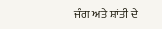ਜੰਗ ਅਤੇ ਸ਼ਾਂਤੀ ਦੇ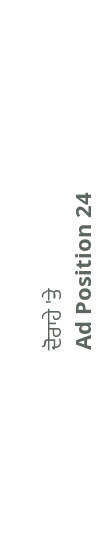ਦੋਰਾਹੇ 'ਤੇ
Ad Position 24